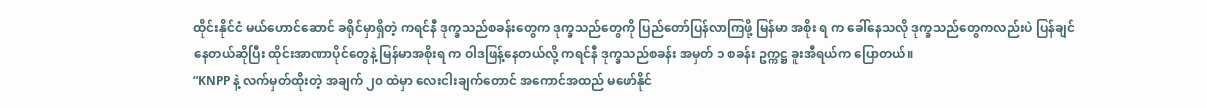ထိုင်းနိုင်ငံ မယ်ဟောင်ဆောင် ခရိုင်မှာရှိတဲ့ ကရင်နီ ဒုက္ခသည်စခန်းတွေက ဒုက္ခသည်တွေကို ပြည်တော်ပြန်လာကြဖို့ မြန်မာ အစိုး ရ က ခေါ်နေသလို ဒုက္ခသည်တွေကလည်းပဲ ပြန်ချင်နေတယ်ဆိုပြီး ထိုင်းအာဏာပိုင်တွေနဲ့ မြန်မာအစိုးရ က ဝါဒဖြန့်နေတယ်လို့ ကရင်နီ ဒုက္ခသည်စခန်း အမှတ် ၁ စခန်း ဥက္ကဋ္ဌ ခူးအီရယ်က ပြောတယ်။
“KNPP နဲ့ လက်မှတ်ထိုးတဲ့ အချက် ၂၀ ထဲမှာ လေးငါးချက်တောင် အကောင်အထည် မဖော်နိုင်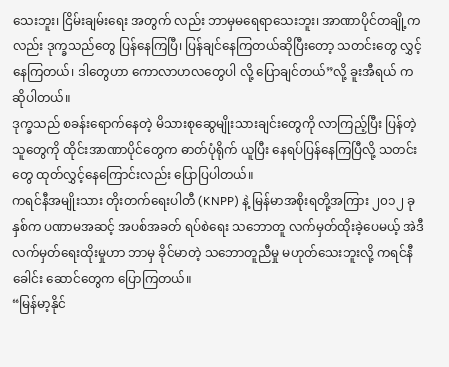သေးဘူး၊ ငြိမ်းချမ်းရေး အတွက် လည်း ဘာမှမရေရာသေးဘူး၊ အာဏာပိုင်တချို့ကလည်း ဒုက္ခသည်တွေ ပြန်နေကြပြီ၊ ပြန်ချင်နေကြတယ်ဆိုပြီးတော့ သတင်းတွေ လွှင့်နေကြတယ်၊ ဒါတွေဟာ ကောလာဟလတွေပါ လို့ ပြောချင်တယ်”လို့ ခူးအီရယ် က ဆိုပါတယ်။
ဒုက္ခသည် စခန်းရောက်နေတဲ့ မိသားစုဆွေမျိုးသားချင်းတွေကို လာကြည့်ပြီး ပြန်တဲ့သူတွေကို ထိုင်းအာဏာပိုင်တွေက ဓာတ်ပုံရိုက် ယူပြီး နေရပ်ပြန်နေကြပြီလို့ သတင်းတွေ ထုတ်လွှင့်နေကြောင်းလည်း ပြောပြပါတယ်။
ကရင်နီအမျိုးသား တိုးတက်ရေးပါတီ (KNPP) နဲ့ မြန်မာအစိုးရတို့အကြား ၂၀၁၂ ခုနှစ်က ပဏာမအဆင့် အပစ်အခတ် ရပ်စဲရေး သဘောတူ လက်မှတ်ထိုးခဲ့ပေမယ့် အဲဒီလက်မှတ်ရေးထိုးမှုဟာ ဘာမှ ခိုင်မာတဲ့ သဘောတူညီမှု မဟုတ်သေးဘူးလို့ ကရင်နီခေါင်း ဆောင်တွေက ပြောကြတယ်။
“မြန်မာ့နိုင်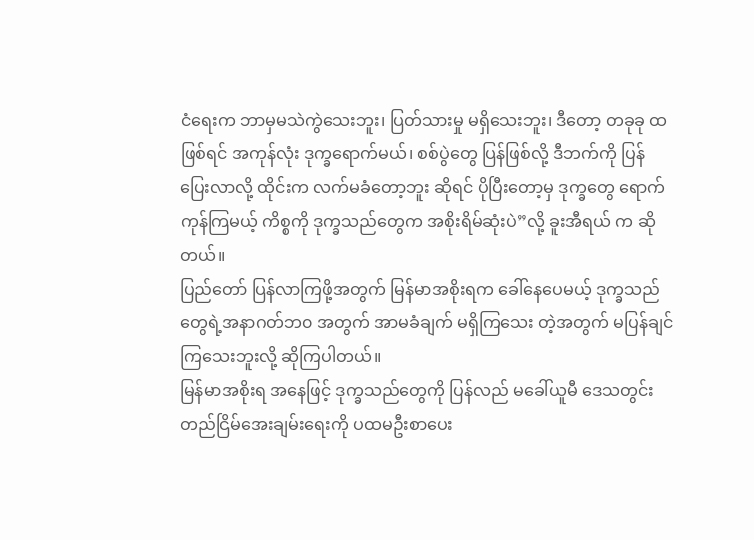ငံရေးက ဘာမှမသဲကွဲသေးဘူး၊ ပြတ်သားမှု မရှိသေးဘူး၊ ဒီတော့ တခုခု ထဖြစ်ရင် အကုန်လုံး ဒုက္ခရောက်မယ်၊ စစ်ပွဲတွေ ပြန်ဖြစ်လို့ ဒီဘက်ကို ပြန်ပြေးလာလို့ ထိုင်းက လက်မခံတော့ဘူး ဆိုရင် ပိုပြီးတော့မှ ဒုက္ခတွေ ရောက်ကုန်ကြမယ့် ကိစ္စကို ဒုက္ခသည်တွေက အစိုးရိမ်ဆုံးပဲ”လို့ ခူးအီရယ် က ဆိုတယ်။
ပြည်တော် ပြန်လာကြဖို့အတွက် မြန်မာအစိုးရက ခေါ်နေပေမယ့် ဒုက္ခသည်တွေရဲ့အနာဂတ်ဘ၀ အတွက် အာမခံချက် မရှိကြသေး တဲ့အတွက် မပြန်ချင်ကြသေးဘူးလို့ ဆိုကြပါတယ်။
မြန်မာအစိုးရ အနေဖြင့် ဒုက္ခသည်တွေကို ပြန်လည် မခေါ်ယူမီ ဒေသတွင်း တည်ငြိမ်အေးချမ်းရေးကို ပထမဦးစာပေး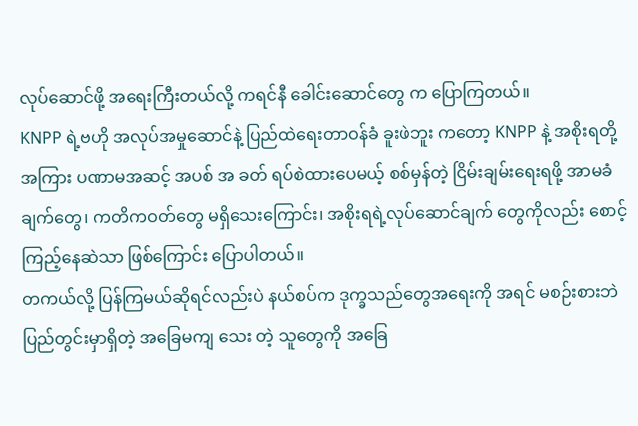လုပ်ဆောင်ဖို့ အရေးကြီးတယ်လို့ ကရင်နီ ခေါင်းဆောင်တွေ က ပြောကြတယ်။
KNPP ရဲ့ဗဟို အလုပ်အမှုဆောင်နဲ့ ပြည်ထဲရေးတာဝန်ခံ ခူးဖဲဘူး ကတော့ KNPP နဲ့ အစိုးရတို့အကြား ပဏာမအဆင့် အပစ် အ ခတ် ရပ်စဲထားပေမယ့် စစ်မှန်တဲ့ ငြိမ်းချမ်းရေးရဖို့ အာမခံချက်တွေ၊ ကတိကဝတ်တွေ မရှိသေးကြောင်း၊ အစိုးရရဲ့လုပ်ဆောင်ချက် တွေကိုလည်း စောင့်ကြည့်နေဆဲသာ ဖြစ်ကြောင်း ပြောပါတယ်။
တကယ်လို့ ပြန်ကြမယ်ဆိုရင်လည်းပဲ နယ်စပ်က ဒုက္ခသည်တွေအရေးကို အရင် မစဉ်းစားဘဲ ပြည်တွင်းမှာရှိတဲ့ အခြေမကျ သေး တဲ့ သူတွေကို အခြေ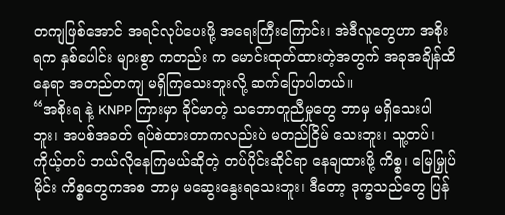တကျဖြစ်အောင် အရင်လုပ်ပေးဖို့ အရေးကြီးကြောင်း၊ အဲဒီလူတွေဟာ အစိုးရက နှစ်ပေါင်း များစွာ ကတည်း က မောင်းထုတ်ထားတဲ့အတွက် အခုအချိန်ထိ နေရာ အတည်တကျ မရှိကြသေးဘူးလို့ ဆက်ပြောပါတယ်။
“အစိုးရ နဲ့ KNPP ကြားမှာ ခိုင်မာတဲ့ သဘောတူညီမှုတွေ ဘာမှ မရှိသေးပါဘူး၊ အပစ်အခတ် ရပ်စဲထားတာကလည်းပဲ မတည်ငြိမ် သေးဘူး၊ သူ့တပ်၊ ကိုယ့်တပ် ဘယ်လိုနေကြမယ်ဆိုတဲ့ တပ်ပိုင်းဆိုင်ရာ နေချထားဖို့ ကိစ္စ၊ မြေမြှုပ်မိုင်း ကိစ္စတွေကအစ ဘာမှ မဆွေးနွေးရသေးဘူး၊ ဒီတော့ ဒုက္ခသည်တွေ ပြန်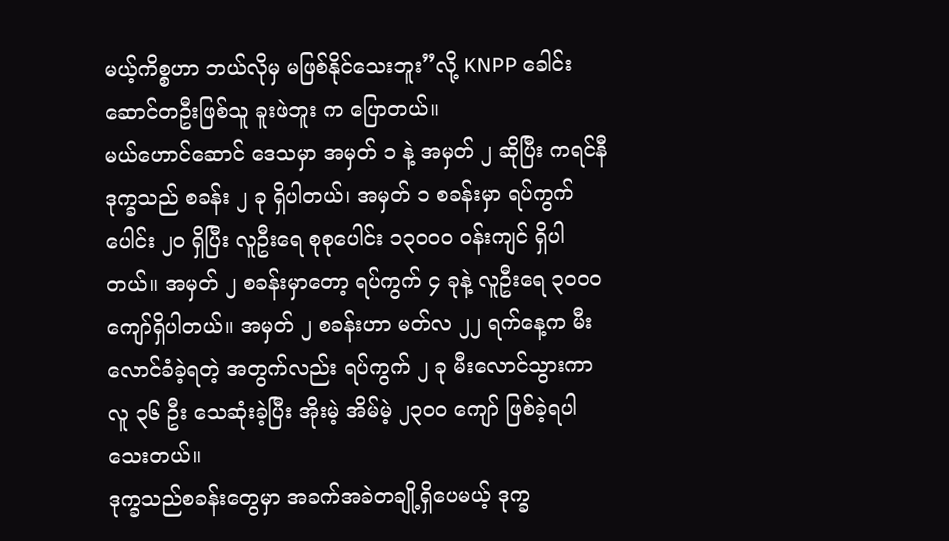မယ့်ကိစ္စဟာ ဘယ်လိုမှ မဖြစ်နိုင်သေးဘူး”လို့ KNPP ခေါင်းဆောင်တဦးဖြစ်သူ ခူးဖဲဘူး က ပြောတယ်။
မယ်ဟောင်ဆောင် ဒေသမှာ အမှတ် ၁ နဲ့ အမှတ် ၂ ဆိုပြီး ကရင်နီဒုက္ခသည် စခန်း ၂ ခု ရှိပါတယ်၊ အမှတ် ၁ စခန်းမှာ ရပ်ကွက် ပေါင်း ၂၀ ရှိပြီး လူဦးရေ စုစုပေါင်း ၁၃၀၀၀ ဝန်းကျင် ရှိပါတယ်။ အမှတ် ၂ စခန်းမှာတော့ ရပ်ကွက် ၄ ခုနဲ့ လူဦးရေ ၃၀၀၀ ကျော်ရှိပါတယ်။ အမှတ် ၂ စခန်းဟာ မတ်လ ၂၂ ရက်နေ့က မီးလောင်ခံခဲ့ရတဲ့ အတွက်လည်း ရပ်ကွက် ၂ ခု မီးလောင်သွားကာ လူ ၃၆ ဦး သေဆုံးခဲ့ပြီး အိုးမဲ့ အိမ်မဲ့ ၂၃၀၀ ကျော် ဖြစ်ခဲ့ရပါသေးတယ်။
ဒုက္ခသည်စခန်းတွေမှာ အခက်အခဲတချို့ရှိပေမယ့် ဒုက္ခ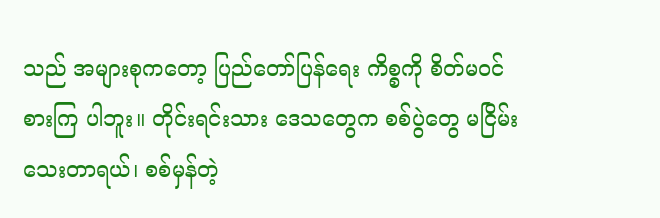သည် အများစုကတော့ ပြည်တော်ပြန်ရေး ကိစ္စကို စိတ်မဝင်စားကြ ပါဘူး။ တိုင်းရင်းသား ဒေသတွေက စစ်ပွဲတွေ မငြိမ်းသေးတာရယ်၊ စစ်မှန်တဲ့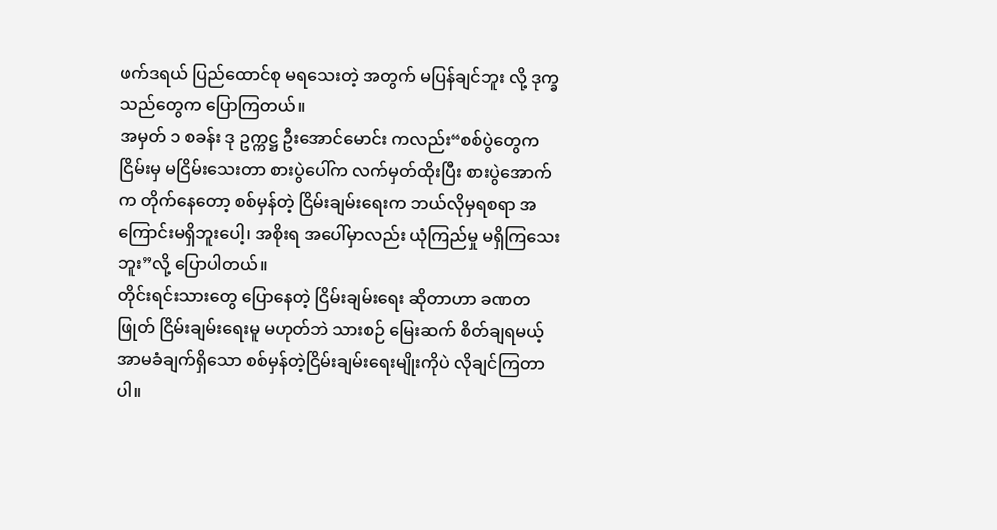ဖက်ဒရယ် ပြည်ထောင်စု မရသေးတဲ့ အတွက် မပြန်ချင်ဘူး လို့ ဒုက္ခသည်တွေက ပြောကြတယ်။
အမှတ် ၁ စခန်း ဒု ဥက္ကဋ္ဌ ဦးအောင်မောင်း ကလည်း“စစ်ပွဲတွေက ငြိမ်းမှ မငြိမ်းသေးတာ စားပွဲပေါ်က လက်မှတ်ထိုးပြီး စားပွဲအောက်က တိုက်နေတော့ စစ်မှန်တဲ့ ငြိမ်းချမ်းရေးက ဘယ်လိုမှရစရာ အကြောင်းမရှိဘူးပေါ့၊ အစိုးရ အပေါ်မှာလည်း ယုံကြည်မှု မရှိကြသေးဘူး”လို့ ပြောပါတယ်။
တိုင်းရင်းသားတွေ ပြောနေတဲ့ ငြိမ်းချမ်းရေး ဆိုတာဟာ ခဏတဖြုတ် ငြိမ်းချမ်းရေးမူ မဟုတ်ဘဲ သားစဉ် မြေးဆက် စိတ်ချရမယ့် အာမခံချက်ရှိသော စစ်မှန်တဲ့ငြိမ်းချမ်းရေးမျိုးကိုပဲ လိုချင်ကြတာပါ။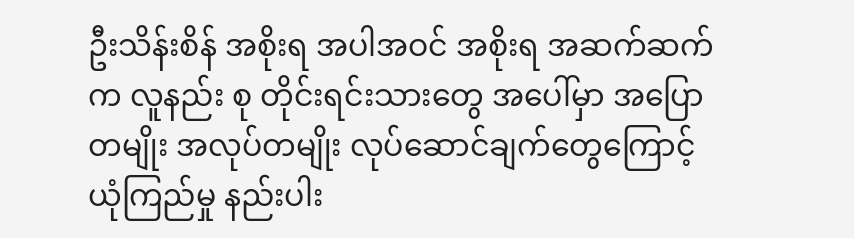ဦးသိန်းစိန် အစိုးရ အပါအဝင် အစိုးရ အဆက်ဆက်က လူနည်း စု တိုင်းရင်းသားတွေ အပေါ်မှာ အပြောတမျိုး အလုပ်တမျိုး လုပ်ဆောင်ချက်တွေကြောင့် ယုံကြည်မှု နည်းပါး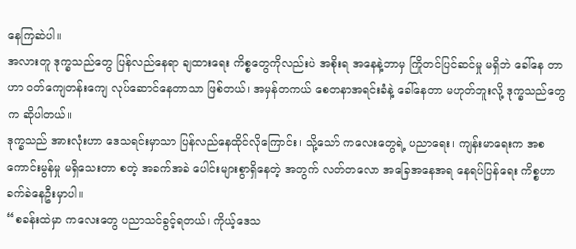နေကြဆဲပါ။
အလားတူ ဒုက္ခသည်တွေ ပြန်လည်နေရာ ချထားရေး ကိစ္စတွေကိုလည်းပဲ အစိုးရ အနေနဲ့ဘာမှ ကြိုတင်ပြင်ဆင်မှု မရှိဘဲ ခေါ်နေ တာဟာ ဝတ်ကျေတန်းကျေ လုပ်ဆောင်နေတာသာ ဖြစ်တယ်၊ အမှန်တကယ် စေတနာအရင်းခံနဲ့ ခေါ်နေတာ မဟုတ်ဘူးလို့ ဒုက္ခသည်တွေ က ဆိုပါတယ်။
ဒုက္ခသည် အားလုံးဟာ ဒေသရင်းမှာသာ ပြန်လည်နေထိုင်လိုကြောင်း၊ သို့သော် ကလေးတွေရဲ့ ပညာရေး၊ ကျန်းမာရေးက အစ ကောင်းမွန်မှု မရှိသေးတာ စတဲ့ အခက်အခဲ ပေါင်းများစွာရှိနေတဲ့ အတွက် လတ်တလော အခြေအနေအရ နေရပ်ပြန်ရေး ကိစ္စဟာ ခက်ခဲနေဦးမှာပါ။
“စခန်းထဲမှာ ကလေးတွေ ပညာသင်ခွင့်ရတယ်၊ ကိုယ့်ဒေသ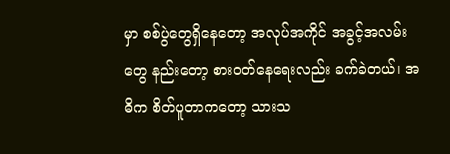မှာ စစ်ပွဲတွေရှိနေတော့ အလုပ်အကိုင် အခွင့်အလမ်းတွေ နည်းတော့ စားဝတ်နေရေးလည်း ခက်ခဲတယ်၊ အဓိက စိတ်ပူတာကတော့ သားသ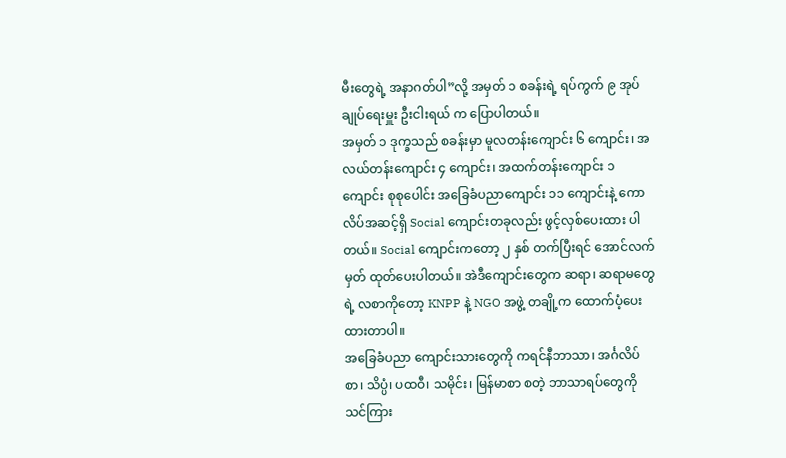မီးတွေရဲ့ အနာဂတ်ပါ”လို့ အမှတ် ၁ စခန်းရဲ့ ရပ်ကွက် ၉ အုပ်ချုပ်ရေးမှူး ဦးငါးရယ် က ပြောပါတယ်။
အမှတ် ၁ ဒုက္ခသည် စခန်းမှာ မူလတန်းကျောင်း ၆ ကျောင်း၊ အလယ်တန်းကျောင်း ၄ ကျောင်း၊ အထက်တန်းကျောင်း ၁ ကျောင်း စုစုပေါင်း အခြေခံပညာကျောင်း ၁၁ ကျောင်းနဲ့ ကောလိပ်အဆင့်ရှိ Social ကျောင်းတခုလည်း ဖွင့်လှစ်ပေးထား ပါတယ်။ Social ကျောင်းကတော့ ၂ နှစ် တက်ပြီးရင် အောင်လက်မှတ် ထုတ်ပေးပါတယ်။ အဲဒီကျောင်းတွေက ဆရာ၊ ဆရာမတွေရဲ့ လစာကိုတော့ KNPP နဲ့ NGO အဖွဲ့ တချို့က ထောက်ပံ့ပေးထားတာပါ။
အခြေခံပညာ ကျောင်းသားတွေကို ကရင်နီဘာသာ၊ အင်္ဂလိပ်စာ၊ သိပ္ပံ၊ ပထဝီ၊ သမိုင်း၊ မြန်မာစာ စတဲ့ ဘာသာရပ်တွေကို သင်ကြား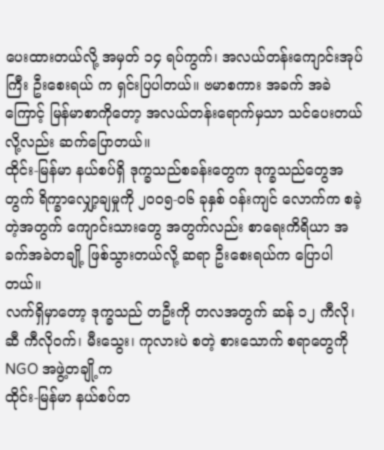ပေးထားတယ်လို့ အမှတ် ၁၄ ရပ်ကွက်၊ အလယ်တန်းကျောင်းအုပ်ကြီး ဦးစေးရယ် က ရှင်းပြပါတယ်။ ဗမာစကား အခက် အခဲကြောင့် မြန်မာစာကိုတော့ အလယ်တန်းရောက်မှသာ သင်ပေးတယ်လို့လည်း ဆက်ပြောတယ်။
ထိုင်း-မြန်မာ နယ်စပ်ရှိ ဒုက္ခသည်စခန်းတွေက ဒုက္ခသည်တွေအတွက် ရိက္ခာလျှော့ချမှုကို ၂၀၀၅-၀၆ ခုနှစ် ဝန်းကျင် လောက်က စခဲ့တဲ့အတွက် ကျောင်းသားတွေ အတွက်လည်း စာရေးကိရိယာ အခက်အခဲတချို့ ဖြစ်သွားတယ်လို့ ဆရာ ဦးစေးရယ်က ပြောပါ တယ်။
လက်ရှိမှာတော့ ဒုက္ခသည် တဦးကို တလအတွက် ဆန် ၁၂ ကီလို၊ ဆီ ကီလိုဝက်၊ မီးသွေး၊ ကုလားပဲ စတဲ့ စားသောက် စရာတွေကို NGO အဖွဲ့တချို့က
ထိုင်း-မြန်မာ နယ်စပ်တ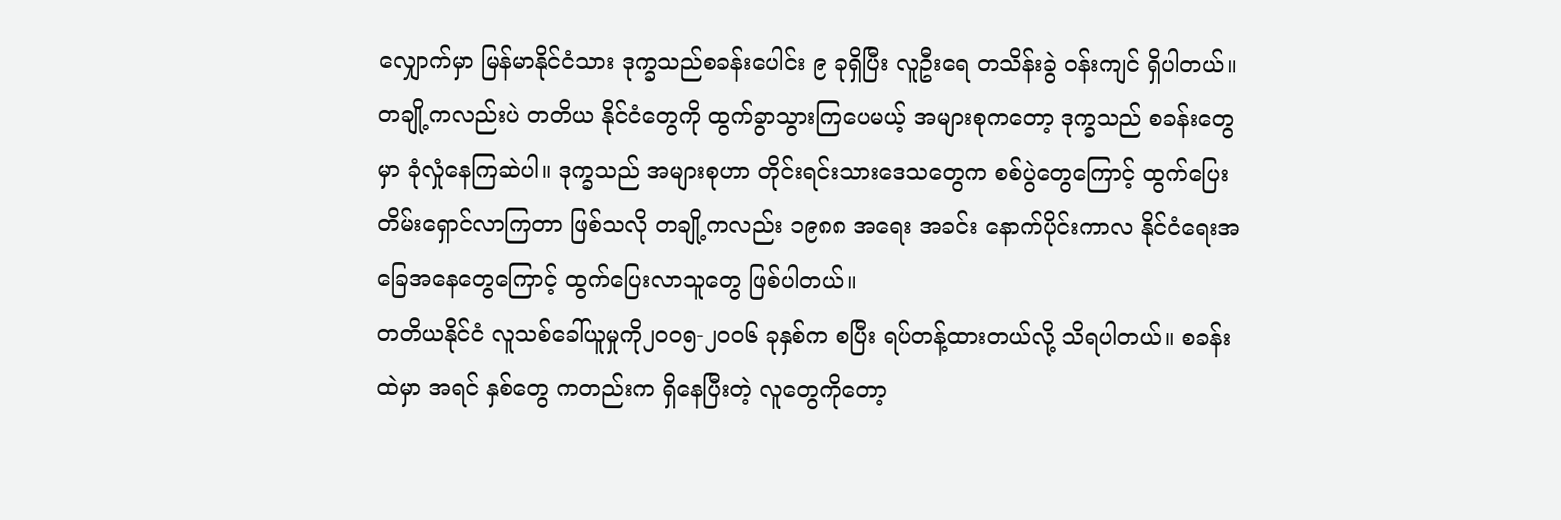လျှောက်မှာ မြန်မာနိုင်ငံသား ဒုက္ခသည်စခန်းပေါင်း ၉ ခုရှိပြီး လူဦးရေ တသိန်းခွဲ ဝန်းကျင် ရှိပါတယ်။ တချို့ကလည်းပဲ တတိယ နိုင်ငံတွေကို ထွက်ခွာသွားကြပေမယ့် အများစုကတော့ ဒုက္ခသည် စခန်းတွေမှာ ခုံလှုံနေကြဆဲပါ။ ဒုက္ခသည် အများစုဟာ တိုင်းရင်းသားဒေသတွေက စစ်ပွဲတွေကြောင့် ထွက်ပြေးတိမ်းရှောင်လာကြတာ ဖြစ်သလို တချို့ကလည်း ၁၉၈၈ အရေး အခင်း နောက်ပိုင်းကာလ နိုင်ငံရေးအခြေအနေတွေကြောင့် ထွက်ပြေးလာသူတွေ ဖြစ်ပါတယ်။
တတိယနိုင်ငံ လူသစ်ခေါ်ယူမှုကို၂၀၀၅-၂၀၀၆ ခုနှစ်က စပြီး ရပ်တန့်ထားတယ်လို့ သိရပါတယ်။ စခန်းထဲမှာ အရင် နှစ်တွေ ကတည်းက ရှိနေပြီးတဲ့ လူတွေကိုတော့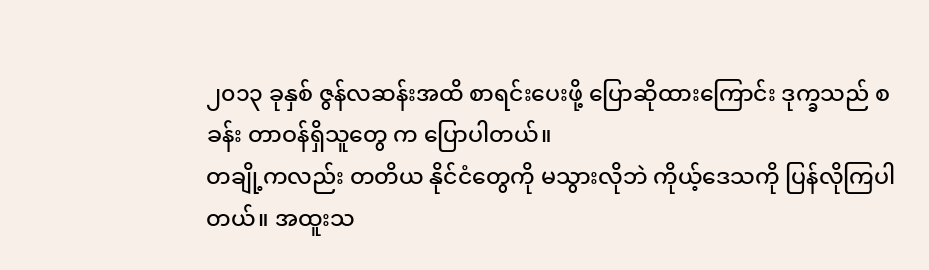၂၀၁၃ ခုနှစ် ဇွန်လဆန်းအထိ စာရင်းပေးဖို့ ပြောဆိုထားကြောင်း ဒုက္ခသည် စခန်း တာဝန်ရှိသူတွေ က ပြောပါတယ်။
တချို့ကလည်း တတိယ နိုင်ငံတွေကို မသွားလိုဘဲ ကိုယ့်ဒေသကို ပြန်လိုကြပါတယ်။ အထူးသ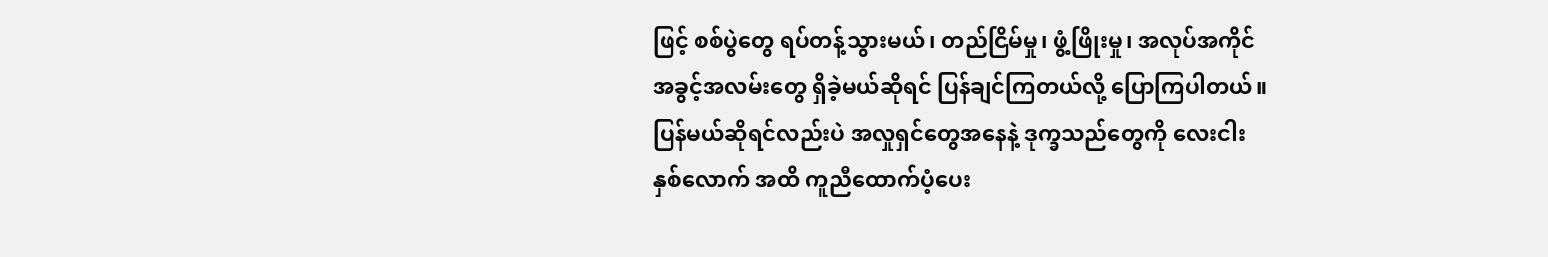ဖြင့် စစ်ပွဲတွေ ရပ်တန့်သွားမယ်၊ တည်ငြိမ်မှု၊ ဖွံ့ဖြိုးမှု၊ အလုပ်အကိုင် အခွင့်အလမ်းတွေ ရှိခဲ့မယ်ဆိုရင် ပြန်ချင်ကြတယ်လို့ ပြောကြပါတယ်။
ပြန်မယ်ဆိုရင်လည်းပဲ အလှုရှင်တွေအနေနဲ့ ဒုက္ခသည်တွေကို လေးငါးနှစ်လောက် အထိ ကူညီထောက်ပံ့ပေး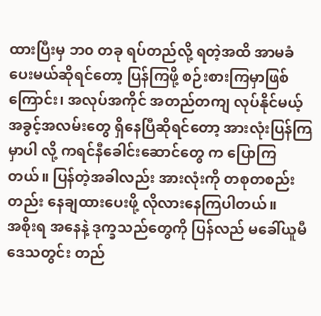ထားပြီးမှ ဘ၀ တခု ရပ်တည်လို့ ရတဲ့အထိ အာမခံပေးမယ်ဆိုရင်တော့ ပြန်ကြဖို့ စဉ်းစားကြမှာဖြစ်ကြောင်း၊ အလုပ်အကိုင် အတည်တကျ လုပ်နိုင်မယ့် အခွင့်အလမ်းတွေ ရှိနေပြီဆိုရင်တော့ အားလုံးပြန်ကြမှာပါ လို့ ကရင်နီခေါင်းဆောင်တွေ က ပြောကြတယ်။ ပြန်တဲ့အခါလည်း အားလုံးကို တစုတစည်းတည်း နေချထားပေးဖို့ လိုလားနေကြပါတယ်။
အစိုးရ အနေနဲ့ ဒုက္ခသည်တွေကို ပြန်လည် မခေါ်ယူမီ ဒေသတွင်း တည်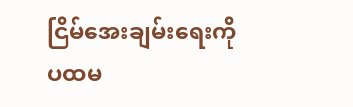ငြိမ်အေးချမ်းရေးကို ပထမ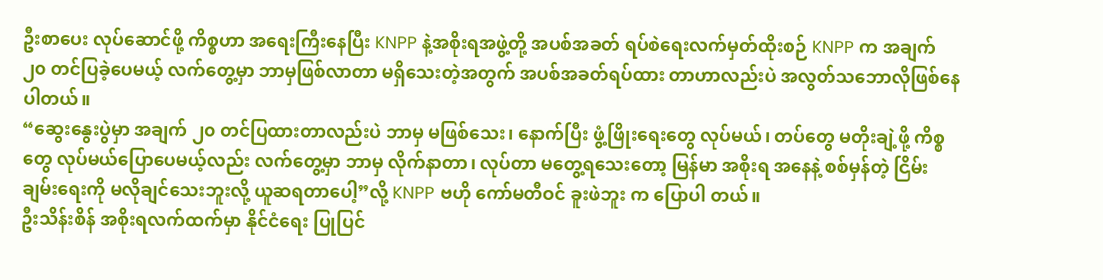ဦးစာပေး လုပ်ဆောင်ဖို့ ကိစ္စဟာ အရေးကြီးနေပြီး KNPP နဲ့အစိုးရအဖွဲ့တို့ အပစ်အခတ် ရပ်စဲရေးလက်မှတ်ထိုးစဉ် KNPP က အချက် ၂၀ တင်ပြခဲ့ပေမယ့် လက်တွေ့မှာ ဘာမှဖြစ်လာတာ မရှိသေးတဲ့အတွက် အပစ်အခတ်ရပ်ထား တာဟာလည်းပဲ အလွတ်သဘောလိုဖြစ်နေပါတယ်။
“ဆွေးနွေးပွဲမှာ အချက် ၂၀ တင်ပြထားတာလည်းပဲ ဘာမှ မဖြစ်သေး၊ နောက်ပြီး ဖွံ့ဖြိုးရေးတွေ လုပ်မယ်၊ တပ်တွေ မတိုးချဲ့ဖို့ ကိစ္စတွေ လုပ်မယ်ပြောပေမယ့်လည်း လက်တွေ့မှာ ဘာမှ လိုက်နာတာ၊ လုပ်တာ မတွေ့ရသေးတော့ မြန်မာ အစိုးရ အနေနဲ့ စစ်မှန်တဲ့ ငြိမ်းချမ်းရေးကို မလိုချင်သေးဘူးလို့ ယူဆရတာပေါ့”လို့ KNPP ဗဟို ကော်မတီဝင် ခူးဖဲဘူး က ပြောပါ တယ်။
ဦးသိန်းစိန် အစိုးရလက်ထက်မှာ နိုင်ငံရေး ပြုပြင်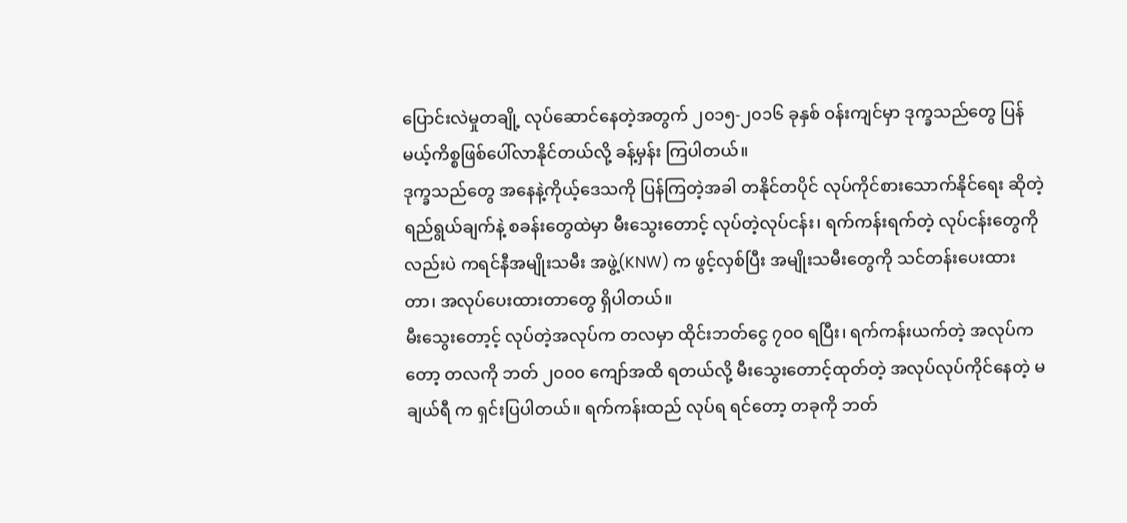ပြောင်းလဲမှုတချို့ လုပ်ဆောင်နေတဲ့အတွက် ၂၀၁၅-၂၀၁၆ ခုနှစ် ဝန်းကျင်မှာ ဒုက္ခသည်တွေ ပြန်မယ့်ကိစ္စဖြစ်ပေါ်လာနိုင်တယ်လို့ ခန့်မှန်း ကြပါတယ်။
ဒုက္ခသည်တွေ အနေနဲ့ကိုယ့်ဒေသကို ပြန်ကြတဲ့အခါ တနိုင်တပိုင် လုပ်ကိုင်စားသောက်နိုင်ရေး ဆိုတဲ့ ရည်ရွယ်ချက်နဲ့ စခန်းတွေထဲမှာ မီးသွေးတောင့် လုပ်တဲ့လုပ်ငန်း၊ ရက်ကန်းရက်တဲ့ လုပ်ငန်းတွေကိုလည်းပဲ ကရင်နီအမျိုးသမီး အဖွဲ့(KNW) က ဖွင့်လှစ်ပြီး အမျိုးသမီးတွေကို သင်တန်းပေးထားတာ၊ အလုပ်ပေးထားတာတွေ ရှိပါတယ်။
မီးသွေးတော့င့် လုပ်တဲ့အလုပ်က တလမှာ ထိုင်းဘတ်ငွေ ၇၀၀ ရပြီး၊ ရက်ကန်းယက်တဲ့ အလုပ်ကတော့ တလကို ဘတ် ၂၀၀၀ ကျော်အထိ ရတယ်လို့ မီးသွေးတောင့်ထုတ်တဲ့ အလုပ်လုပ်ကိုင်နေတဲ့ မချယ်ရီ က ရှင်းပြပါတယ်။ ရက်ကန်းထည် လုပ်ရ ရင်တော့ တခုကို ဘတ်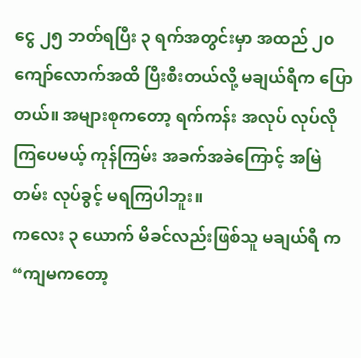ငွေ ၂၅ ဘတ်ရပြီး ၃ ရက်အတွင်းမှာ အထည် ၂၀ ကျော်လောက်အထိ ပြီးစီးတယ်လို့ မချယ်ရီက ပြောတယ်။ အများစုကတော့ ရက်ကန်း အလုပ် လုပ်လိုကြပေမယ့် ကုန်ကြမ်း အခက်အခဲကြောင့် အမြဲတမ်း လုပ်ခွင့် မရကြပါဘူး။
ကလေး ၃ ယောက် မိခင်လည်းဖြစ်သူ မချယ်ရီ က “ကျမကတော့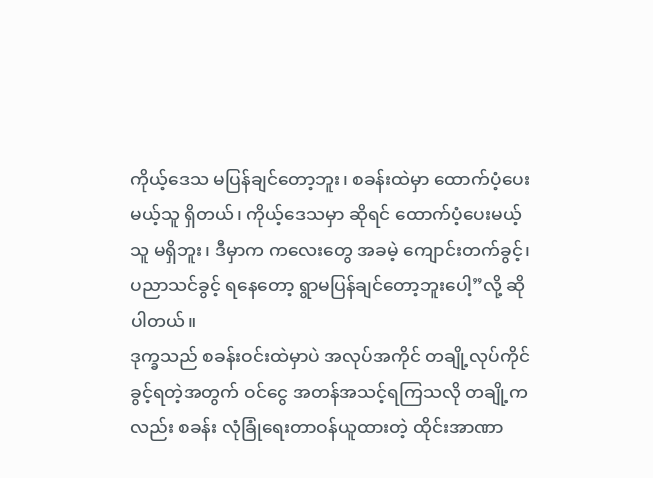ကိုယ့်ဒေသ မပြန်ချင်တော့ဘူး၊ စခန်းထဲမှာ ထောက်ပံ့ပေး မယ့်သူ ရှိတယ်၊ ကိုယ့်ဒေသမှာ ဆိုရင် ထောက်ပံ့ပေးမယ့်သူ မရှိဘူး၊ ဒီမှာက ကလေးတွေ အခမဲ့ ကျောင်းတက်ခွင့်၊ ပညာသင်ခွင့် ရနေတော့ ရွာမပြန်ချင်တော့ဘူးပေါ့”လို့ ဆိုပါတယ်။
ဒုက္ခသည် စခန်းဝင်းထဲမှာပဲ အလုပ်အကိုင် တချို့လုပ်ကိုင်ခွင့်ရတဲ့အတွက် ဝင်ငွေ အတန်အသင့်ရကြသလို တချို့ကလည်း စခန်း လုံခြုံရေးတာဝန်ယူထားတဲ့ ထိုင်းအာဏာ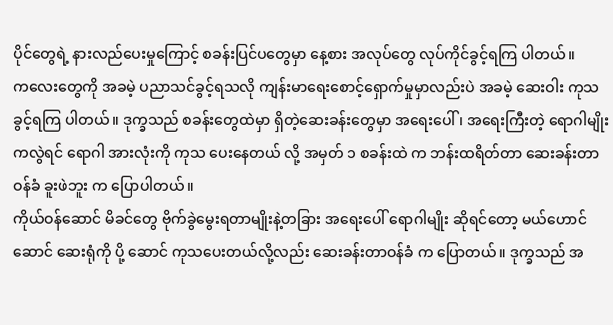ပိုင်တွေရဲ့ နားလည်ပေးမှုကြောင့် စခန်းပြင်ပတွေမှာ နေ့စား အလုပ်တွေ လုပ်ကိုင်ခွင့်ရကြ ပါတယ်။
ကလေးတွေကို အခမဲ့ ပညာသင်ခွင့်ရသလို ကျန်းမာရေးစောင့်ရှောက်မှုမှာလည်းပဲ အခမဲ့ ဆေးဝါး ကုသခွင့်ရကြ ပါတယ်။ ဒုက္ခသည် စခန်းတွေထဲမှာ ရှိတဲ့ဆေးခန်းတွေမှာ အရေးပေါ်၊ အရေးကြီးတဲ့ ရောဂါမျိုးကလွဲရင် ရောဂါ အားလုံးကို ကုသ ပေးနေတယ် လို့ အမှတ် ၁ စခန်းထဲ က ဘန်းထရိတ်တာ ဆေးခန်းတာဝန်ခံ ခူးဖဲဘူး က ပြောပါတယ်။
ကိုယ်ဝန်ဆောင် မိခင်တွေ ဗိုက်ခွဲမွေးရတာမျိုးနဲ့တခြား အရေးပေါ် ရောဂါမျိုး ဆိုရင်တော့ မယ်ဟောင်ဆောင် ဆေးရုံကို ပို့ ဆောင် ကုသပေးတယ်လို့လည်း ဆေးခန်းတာဝန်ခံ က ပြောတယ်။ ဒုက္ခသည် အ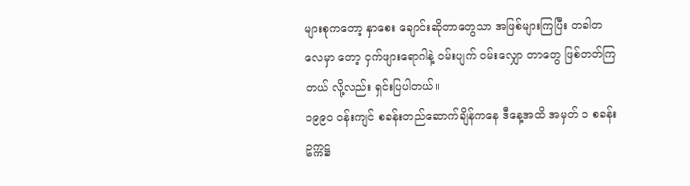များစုကတော့ နှာစေး ချောင်းဆိုတာတွေသာ အဖြစ်များကြပြီး တခါတလေမှာ တော့ ငှက်ဖျားရောဂါနဲ့ ဝမ်းပျက် ဝမ်းလျှော တာတွေ ဖြစ်တတ်ကြတယ် လို့လည်း ရှင်းပြပါတယ်။
၁၉၉၀ ဝန်းကျင် စခန်းတည်ဆောက်ချိန်ကနေ ဒီနေ့အထိ အမှတ် ၁ စခန်း ဥက္ကဋ္ဌ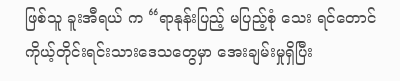ဖြစ်သူ ခူးအီရယ် က “ရာနုန်းပြည့် မပြည့်စုံ သေး ရင်တောင် ကိုယ့်တိုင်းရင်းသားဒေသတွေမှာ အေးချမ်းမှုရှိပြီး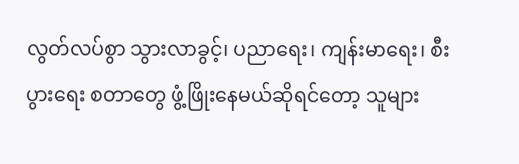လွတ်လပ်စွာ သွားလာခွင့်၊ ပညာရေး၊ ကျန်းမာရေး၊ စီးပွားရေး စတာတွေ ဖွံ့ဖြိုးနေမယ်ဆိုရင်တော့ သူများ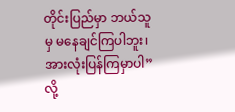တိုင်းပြည်မှာ ဘယ်သူမှ မနေချင်ကြပါဘူး၊ အားလုံးပြန်ကြမှာပါ”လို့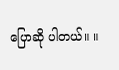ပြောဆို ပါတယ်။ ။